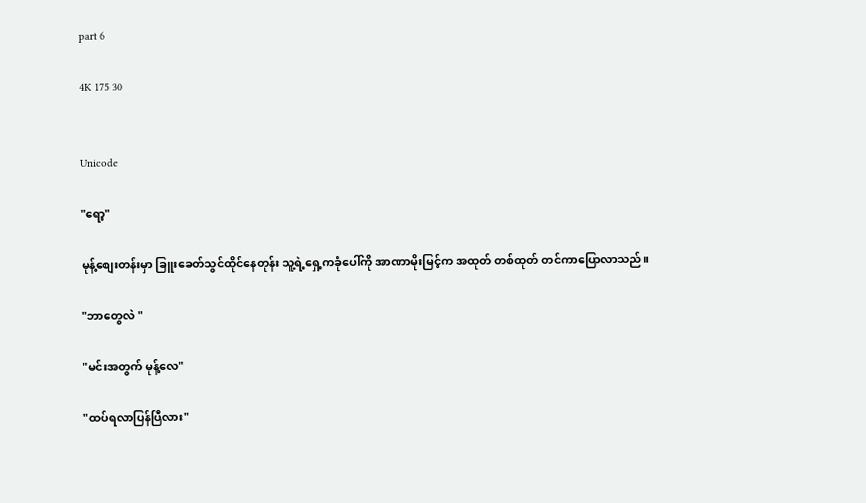part 6

4K 175 30


Unicode

"ရော့"

မုန့်စျေးတန်းမှာ ခြူးခေတ်သွင်ထိုင်နေတုန်း သူ့ရဲ့ရှေ့ကခုံပေါ်ကို အာဏာမိုးမြင့်က အထုတ် တစ်ထုတ် တင်ကာပြောလာသည်။

"ဘာတွေလဲ "

"မင်းအတွက် မုန့်လေ"

"ထပ်ရလာပြန်ပြီလား"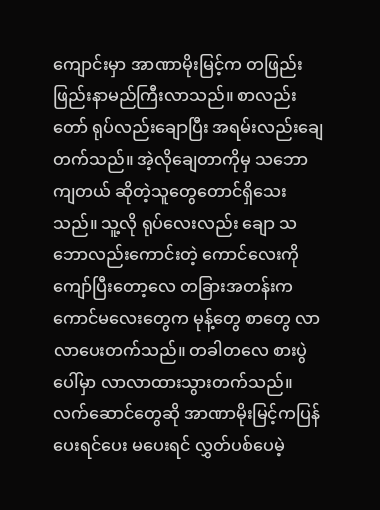ကျောင်းမှာ အာဏာမိုးမြင့်က တဖြည်းဖြည်းနာမည်ကြီးလာသည်။ စာလည်းတော် ရုပ်လည်းချောပြီး အရမ်းလည်းချေတက်သည်။ အဲ့လိုချေတာကိုမှ သဘောကျတယ် ဆိုတဲ့သူတွေတောင်ရှိသေးသည်။ သူ့လို ရုပ်လေးလည်း ချော သဘောလည်းကောင်းတဲ့ ကောင်လေးကို ကျော်ပြီးတော့လေ တခြားအတန်းက ကောင်မလေးတွေက မုန့်တွေ စာတွေ လာလာပေးတက်သည်။ တခါတလေ စားပွဲပေါ်မှာ လာလာထားသွားတက်သည်။
လက်ဆောင်တွေဆို အာဏာမိုးမြင့်ကပြန်ပေးရင်ပေး မပေးရင် လွှတ်ပစ်ပေမဲ့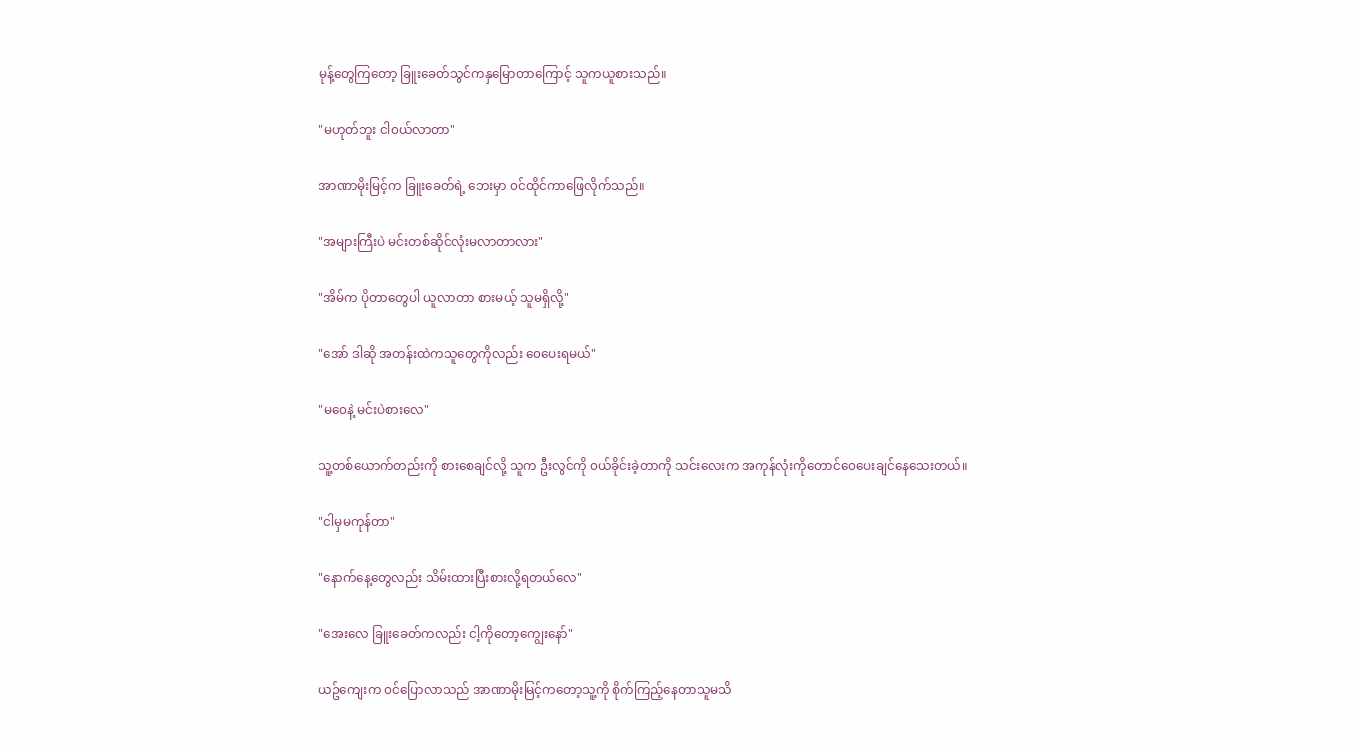မုန့်တွေကြတော့ ခြူးခေတ်သွင်ကနှမြောတာကြောင့် သူကယူစားသည်။

"မဟုတ်ဘူး ငါ၀ယ်လာတာ"

အာဏာမိုးမြင့်က ခြူးခေတ်ရဲ့ ဘေးမှာ ၀င်ထိုင်ကာဖြေလိုက်သည်။

"အများကြီးပဲ မင်းတစ်ဆိုင်လုံးမလာတာလား"

"အိမ်က ပိုတာတွေပါ ယူလာတာ စားမယ့် သူမရှိလို့"

"အော် ဒါဆို အတန်းထဲကသူတွေကိုလည်း ၀ေပေးရမယ်"

"မ၀ေနဲ့ မင်းပဲစားလေ"

သူ့တစ်ယောက်တည်းကို စားစေချင်လို့ သူက ဦးလွင်ကို ၀ယ်ခိုင်းခဲ့တာကို သင်းလေးက အကုန်လုံးကိုတောင်၀ေပေးချင်နေသေးတယ်။

"ငါမှမကုန်တာ"

"နောက်နေ့တွေလည်း သိမ်းထားပြီးစားလို့ရတယ်လေ"

"အေးလေ ခြူးခေတ်ကလည်း ငါ့ကိုတော့ကျွေးနော်"

ယဥ်ကျေးက ၀င်ပြောလာသည် အာဏာမိုးမြင့်ကတော့သူ့ကို စိုက်ကြည့်နေတာသူမသိ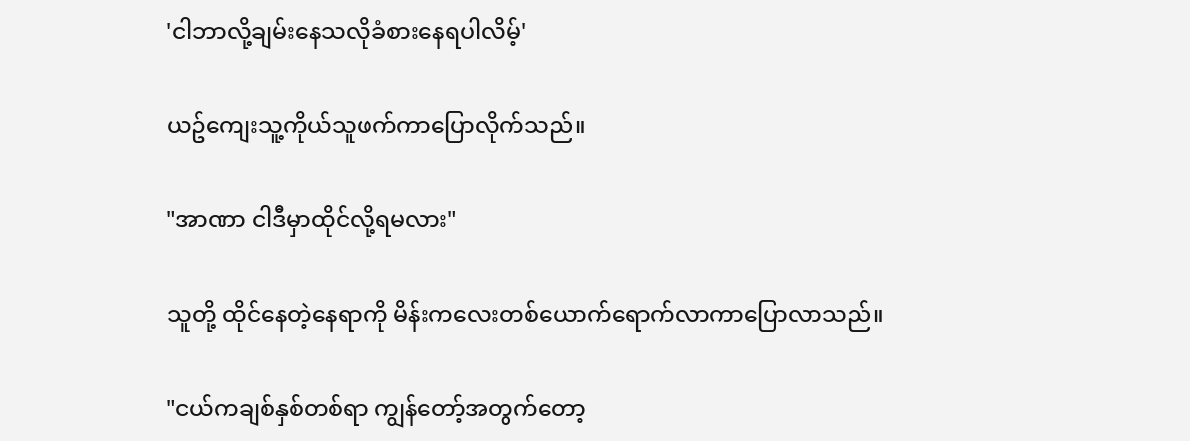'ငါဘာလို့ချမ်းနေသလိုခံစားနေရပါလိမ့်'

ယဥ်ကျေးသူ့ကိုယ်သူဖက်ကာပြောလိုက်သည်။

"အာဏာ ငါဒီမှာထိုင်လို့ရမလား"

သူတို့ ထိုင်နေတဲ့နေရာကို မိန်းကလေးတစ်ယောက်ရောက်လာကာပြောလာသည်။

"ငယ်ကချစ်နှစ်တစ်ရာ ကျွန်တော့်အတွက်တော့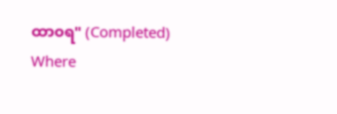ထာ၀ရ" (Completed) Where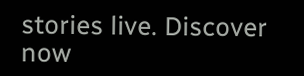stories live. Discover now